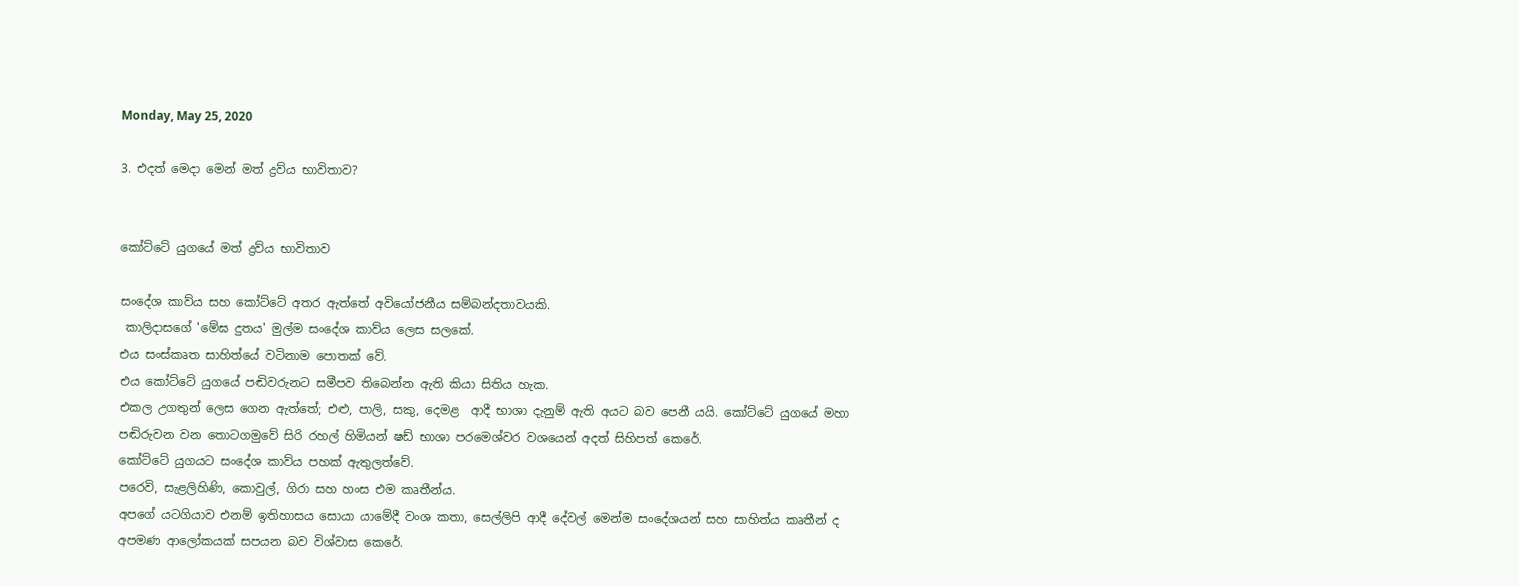Monday, May 25, 2020

3. එදත් මෙදා මෙන් මත් ද්‍රව්ය භාවිතාව?


කෝට්ටේ යුගයේ මත් ද්‍රව්ය භාවිතාව

සංදේශ කාව්ය සහ කෝට්ටේ අතර ඇත්තේ අවියෝජනීය සම්බන්දතාවයකි.
 කාලිදාසගේ 'මේඝ දුතය' මුල්ම සංදේශ කාව්ය ලෙස සලකේ.
එය සංස්කෘත සාහිත්යේ වටිනාම පොතක් වේ.
එය කෝට්ටේ යුගයේ පඬිවරුනට සමීපව තිබෙන්න ඇති කියා සිතිය හැක.
එකල උගතුන් ලෙස ගෙන ඇත්තේ; එළු, පාලි, සකු, දෙමළ  ආදී භාශා දැනුම් ඇති අයට බව පෙනී යයි. කෝට්ටේ යුගයේ මහා පඬිරුවන වන තොටගමුවේ සිරි රහල් හිමියන් ෂඩ් භාශා පරමෙශ්වර වශයෙන් අදත් සිහිපත් කෙරේ.
කෝට්ටේ යුගයට සංදේශ කාව්ය පහක් ඇතුලත්වේ.
පරෙවි, සැළලිහිණි, කොවුල්, ගිරා සහ හංස එම කෘතීන්ය.
අපගේ යටගියාව එනම් ඉතිහාසය සොයා යාමේදී වංශ කතා, සෙල්ලිපි ආදී දේවල් මෙන්ම සංදේශයන් සහ සාහිත්ය කෘතීන් ද අපමණ ආලෝකයක් සපයන බව විශ්වාස කෙරේ.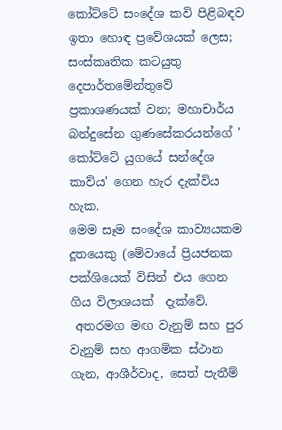කෝට්ටේ සංදේශ කවි පිළිබඳව ඉතා හොඳ ප්‍රවේශයක් ලෙස; සංස්කෘතික කටයුතු දෙපාර්තමේන්තුවේ ප්‍රකාශණයක් වන; මහාචාර්ය බන්දුසේන ගුණසේකරයන්ගේ ' කෝට්ටේ යුගයේ සන්දේශ කාව්ය' ගෙන හැර දැක්විය හැක.
මෙම සෑම සංදේශ කාව්‍යයකම දූතයෙකු (මේවායේ ප්‍රියජනක පක්ශියෙක් විසින් එය ගෙන ගිය විලාශයක්  දැක්වේ.
 අතරමග මඟ වැනුම් සහ පුර වැනුම් සහ ආගමික ස්ථාන ගැන, ආශීර්වාද, සෙත් පැතීම්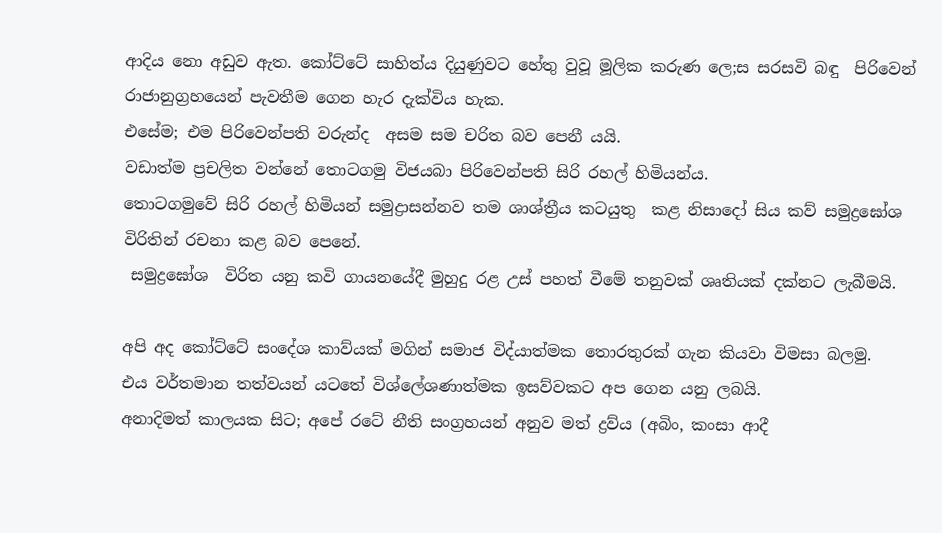ආදිය නො අඩුව ඇත. කෝට්ටේ සාහිත්ය දියුණුවට හේතු වුවූ මූලික කරුණ ලෙ;ස සරසවි බඳු  පිරිවෙන් රාජානුග්‍රහයෙන් පැවතීම ගෙන හැර දැක්විය හැක.
එසේම; එම පිරිවෙන්පති වරුන්ද  අසම සම චරිත බව පෙනී යයි.
වඩාත්ම ප්‍රචලිත වන්නේ තොටගමු විජයබා පිරිවෙන්පති සිරි රහල් හිමියන්ය.
තොටගමුවේ සිරි රහල් හිමියන් සමුද්‍රාසන්නව තම ශාශ්ත්‍රීය කටයුතු  කළ නිසාදෝ සිය කව් සමුද්‍රඝෝශ  විරිතින් රචනා කළ බව පෙනේ.
 සමුද්‍රඝෝශ  විරිත යනු කවි ගායනයේදී මුහුදු රළ උස් පහත් වීමේ තනුවක් ශෘතියක් දක්නට ලැබීමයි.

අපි අද කෝට්ටේ සංදේශ කාව්යක් මගින් සමාජ විද්යාත්මක තොරතුරක් ගැන කියවා විමසා බලමු.
එය වර්තමාන තත්වයන් යටතේ විශ්ලේශණාත්මක ඉසව්වකට අප ගෙන යනු ලබයි.
අනාදිමත් කාලයක සිට; අපේ රටේ නීති සංග්‍රහයන් අනුව මත් ද්‍රව්ය (අබිං, කංසා ආදී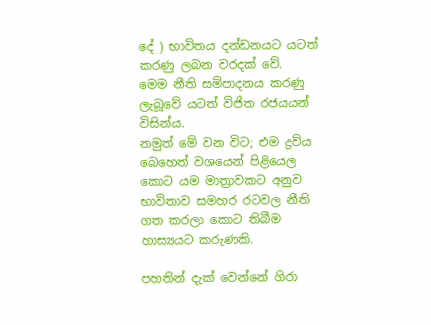දේ ) භාවිතය දන්ඩනයට යටත් කරණු ලබන වරදක් වේ.
මෙම නීති සම්පාදනය කරණු ලැබූවේ යටත් විජිත රජයයන් විසින්ය.
නමුත් මේ වන විට; එම ද්‍රව්ය බෙහෙත් වශයෙන් පිළියෙල කොට යම මාත්‍රාවකට අනුව භාවිතාව සමහර රටවල නීති ගත කරලා කොට තිබීම හාස්‍යයට කරුණකි.

පහතින් දැක් වෙන්නේ ගිරා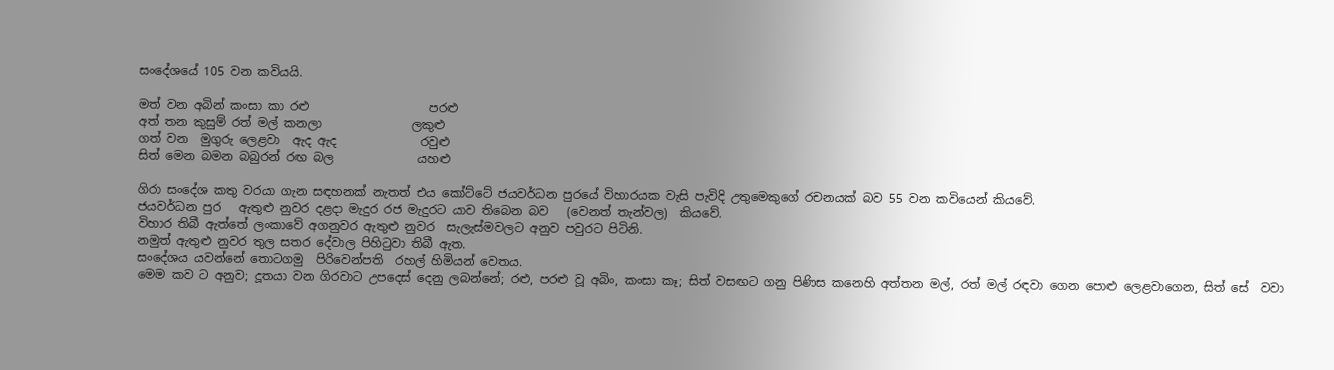සංදේශයේ 105 වන කවියයි.

මත් වන අබින් කංසා කා රළු                    පරළු
අත් තන කුසුම් රත් මල් කනලා               ලකුළු
ගත් වන  මුගුරු ලෙළවා  ඇද ඇද              රවුළු
සිත් මෙන බමන බබුරන් රඟ බල              යහළු

ගිරා සංදේශ කතු වරයා ගැන සඳහනක් නැතත් එය කෝට්ටේ ජයවර්ධන පුරයේ විහාරයක වැසි පැවිදි උතුමෙකුගේ රචනයක් බව 55 වන කවියෙන් කියවේ.
ජයවර්ධන පුර   ඇතුළු නුවර දළදා මැදුර රජ මැදුරට යාව තිබෙන බව   (වෙනත් තැන්වල)  කියවේ.
විහාර තිබී ඇත්තේ ලංකාවේ අගනුවර ඇතුළු නුවර  සැලැස්මවලට අනුව පවුරට පිටිනි.
නමුත් ඇතුළු නුවර තුල සතර දේවාල පිහි‍ටුවා තිබී ඇත.
සංදේශය යවන්නේ තොටගමු  පිරිවෙන්පති  රහල් හිමියන් වෙතය.
මෙම කව ට අනුව; දූතයා වන ගිරවාට උපදෙස් දෙනු ලබන්නේ; රළු, පරළු වූ අබිං, කංසා කෑ; සිත් වසඟට ගනු පිණිස කනෙහි අත්තන මල්, රත් මල් රඳවා ගෙන පොළු ලෙළවාගෙන, සිත් සේ  වවා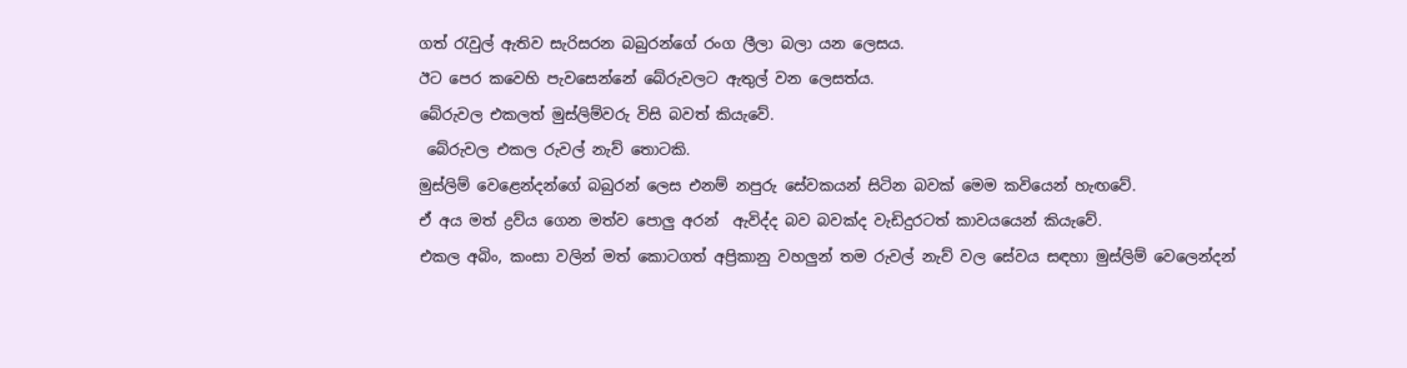ගත් ‍රැවුල් ඇතිව සැරිසරන බබුරන්ගේ රංග ලීලා බලා යන ලෙසය.
ඊට පෙර කවෙහි පැවසෙන්නේ බේරුවලට ඇතුල් වන ලෙසත්ය.
බේරුවල එකලත් මුස්ලිම්වරු විසි බවත් කියැවේ.
 බේරුවල එකල රුවල් නැව් තොටකි.
මුස්ලිම් වෙළෙන්දන්ගේ බබුරන් ලෙස එනම් නපුරු සේවකයන් සිටින බවක් මෙම කවියෙන් හැඟවේ.
ඒ අය මත් ද්‍රව්ය ගෙන මත්ව පොලු අරන්  ඇවිද්ද බව බවක්ද වැඩිදුරටත් කාවයයෙන් කියැවේ.
එකල අබිං, කංසා වලින් මත් කොටගත් අප්‍රිකානු වහලුන් තම රුවල් නැව් වල සේවය සඳහා මුස්ලිම් වෙලෙන්දන්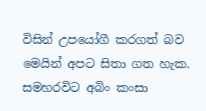විසින් උපයෝගී කරගත් බව මෙයින් අපට සිතා ගත හැක.
සමහරවිට අබිං කංසා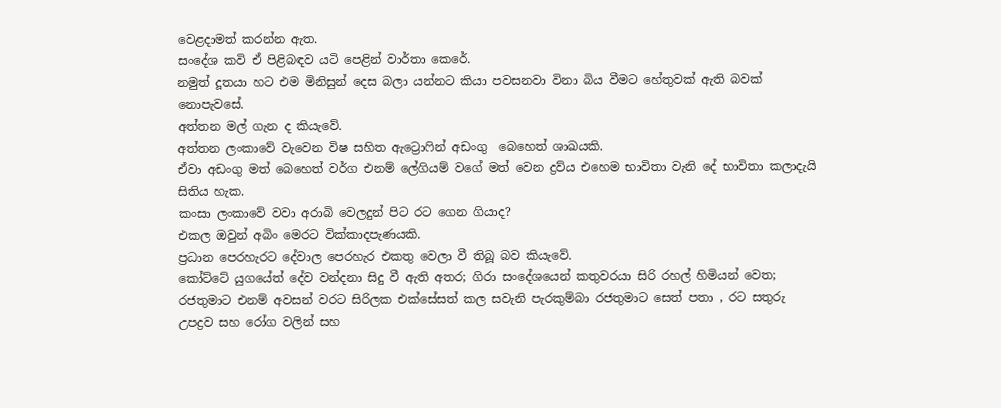වෙළදාමත් කරන්න ඇත.
සංදේශ කවි ඒ පිළිබඳව යටි පෙළින් වාර්තා කෙරේ.
නමුත් දූතයා හට එම මිනිසුන් දෙස බලා යන්නට කියා පවසනවා විනා බිය වීමට හේතුවක් ඇති බවක් නොපැවසේ.
අත්තන මල් ගැන ද කියැවේ.
අත්තන ලංකාවේ වැවෙන විෂ සහිත ඇට්‍රො‍ෆින් අඩංගු  බෙහෙත් ශාඛයකි.
ඒවා අඩංගු මත් බෙහෙත් වර්ග එනම් ලේගියම් වගේ මත් වෙන ද්‍රව්ය එහෙම භාවිතා වැනි දේ භාවිතා කලාදැයි සිතිය හැක.
කංසා ලංකාවේ වවා අරාබි වෙලදුන් පිට රට ගෙන ගියාද?
එකල ඔවුන් අබිං මෙරට වික්කාදපැණයකි.
ප්‍රධාන පෙරහැරට දේවාල පෙරහැර එකතු වෙලා වී තිබූ බව කියැවේ.
කෝට්ටේ යුගයේත් දේව වන්දනා සිදු වී ඇති අතර; ගිරා සංදේශයෙන් කතුවරයා සිරි රහල් හිමියන් වෙත; රජතුමාට එනම් අවසන් වරට සිරිලක එක්සේසත් කල සවැනි පැරකුම්බා රජතුමාට සෙත් පතා , රට සතුරු උපද්‍රව සහ රෝග වලින් සහ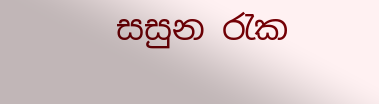සසුන ‍රැක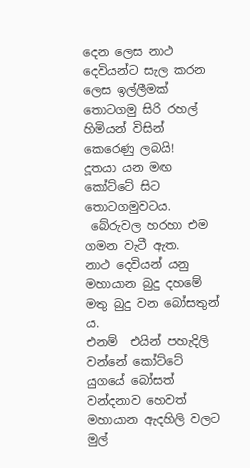දෙන ලෙස නාථ දෙවියන්ට සැල කරන ලෙස ඉල්ලීමක් තොටගමු සිරි රහල් හිමියන් විසින් කෙරෙණු ලබයි!
දූතයා යන මඟ කෝට්ටේ සිට තොටගමුවටය.
 බේරුවල හරහා එම ගමන වැටී ඇත.
නාථ දෙවියන් යනු මහායාන බුදු දහමේ මතු බුදු වන බෝසතුන් ය.
එනම්  එයින් පහැදිලි වන්නේ කෝට්ටේ යුගයේ බෝසත් වන්දනාව හෙවත් මහායාන ඇදහිලි වලට මුල්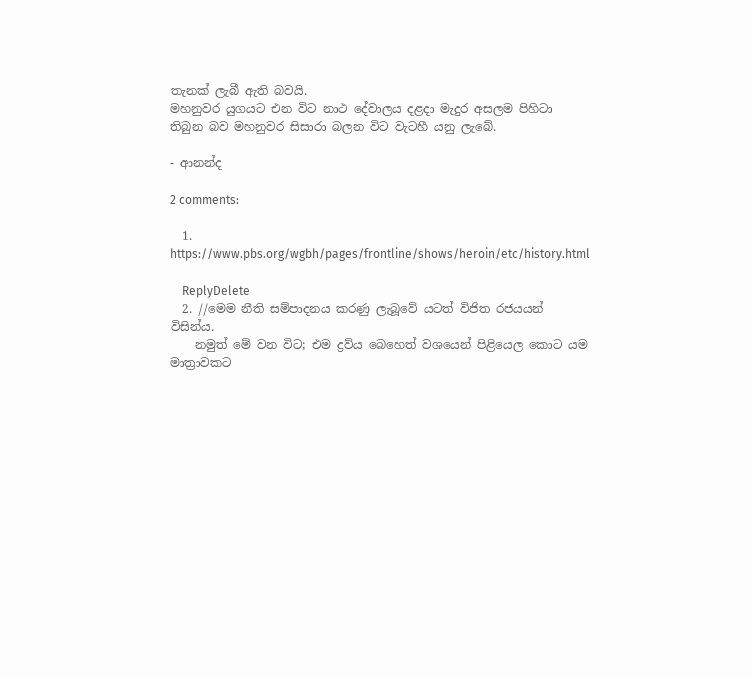තැනක් ලැබී ඇති බවයි.
මහනුවර යුගයට එන විට නාථ දේවාලය දළදා මැදුර අසලම පිහිටා තිබුන බව මහනුවර සිසාරා බලන විට වැටහී යනු ලැබේ.

- ආනන්ද

2 comments:

  1. https://www.pbs.org/wgbh/pages/frontline/shows/heroin/etc/history.html

    ReplyDelete
  2. //මෙම නීති සම්පාදනය කරණු ලැබූවේ යටත් විජිත රජයයන් විසින්ය.
    නමුත් මේ වන විට; එම ද්‍රව්ය බෙහෙත් වශයෙන් පිළියෙල කොට යම මාත්‍රාවකට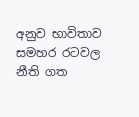අනුව භාවිතාව සමහර රටවල නීති ගත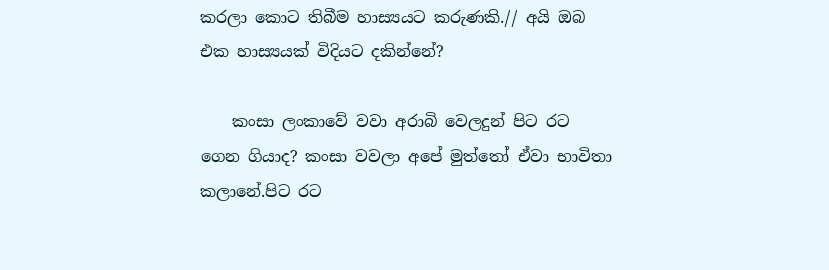කරලා කොට තිබීම හාස්‍යයට කරුණකි.// අයි ඔබ එක හාස්‍යයක් විදියට දකින්නේ?

    කංසා ලංකාවේ වවා අරාබි වෙලදුන් පිට රට ගෙන ගියාද? කංසා වවලා අපේ මුත්තෝ ඒවා භාවිතා කලානේ.පිට රට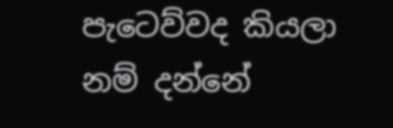පැටෙව්වද කියලා නම් දන්නේ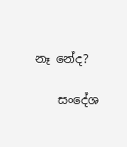නෑ නේද?

    සංදේශ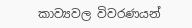කාව්‍යවල විවරණයන්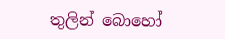තුලින් බොහෝ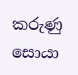කරුණු සොයා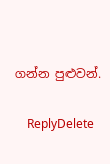ගන්න පුළුවන්.

    ReplyDelete